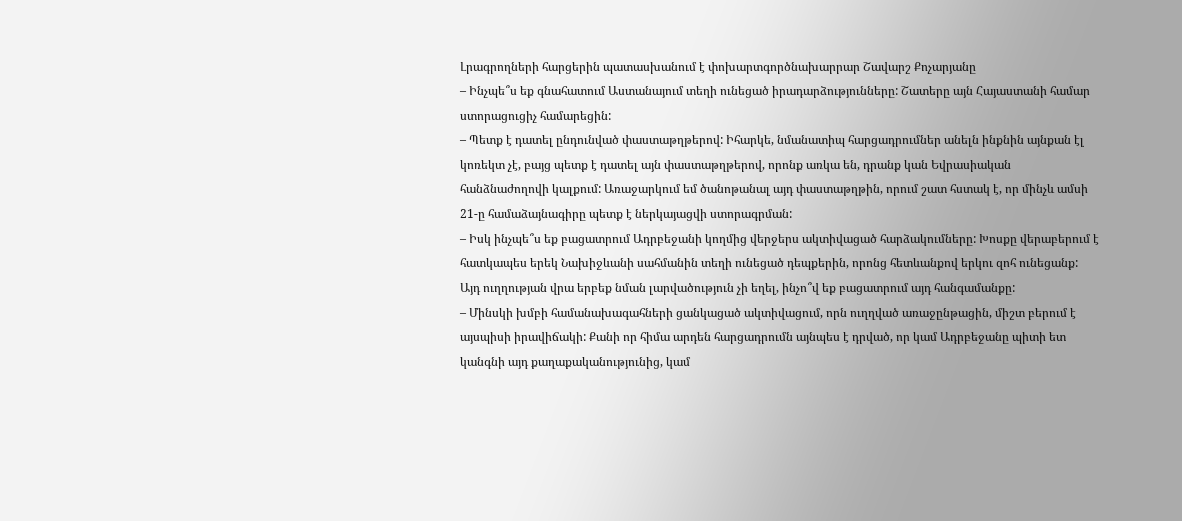Լրագրողների հարցերին պատասխանում է փոխարտգործնախարրար Շավարշ Քոչարյանը
– Ինչպե՞ս եք գնահատում Աստանայում տեղի ունեցած իրադարձությունները: Շատերը այն Հայաստանի համար ստորացուցիչ համարեցին:
– Պետք է դատել ընդունված փաստաթղթերով: Իհարկե, նմանատիպ հարցադրումներ անելն ինքնին այնքան էլ կոռեկտ չէ, բայց պետք է դատել այն փաստաթղթերով, որոնք առկա են, դրանք կան Եվրասիական հանձնաժողովի կալքում: Առաջարկում եմ ծանոթանալ այդ փաստաթղթին, որում շատ հստակ է, որ մինչև ամսի 21-ը համաձայնագիրը պետք է ներկայացվի ստորագրման:
– Իսկ ինչպե՞ս եք բացատրում Ադրբեջանի կողմից վերջերս ակտիվացած հարձակումները: Խոսքը վերաբերում է հատկապես երեկ Նախիջևանի սահմանին տեղի ունեցած դեպքերին, որոնց հետևանքով երկու զոհ ունեցանք: Այդ ուղղության վրա երբեք նման լարվածություն չի եղել, ինչո՞վ եք բացատրում այդ հանգամանքը:
– Մինսկի խմբի համանախագահների ցանկացած ակտիվացում, որն ուղղված առաջընթացին, միշտ բերում է այսպիսի իրավիճակի: Քանի որ հիմա արդեն հարցադրումն այնպես է դրված, որ կամ Ադրբեջանը պիտի ետ կանգնի այդ քաղաքականությունից, կամ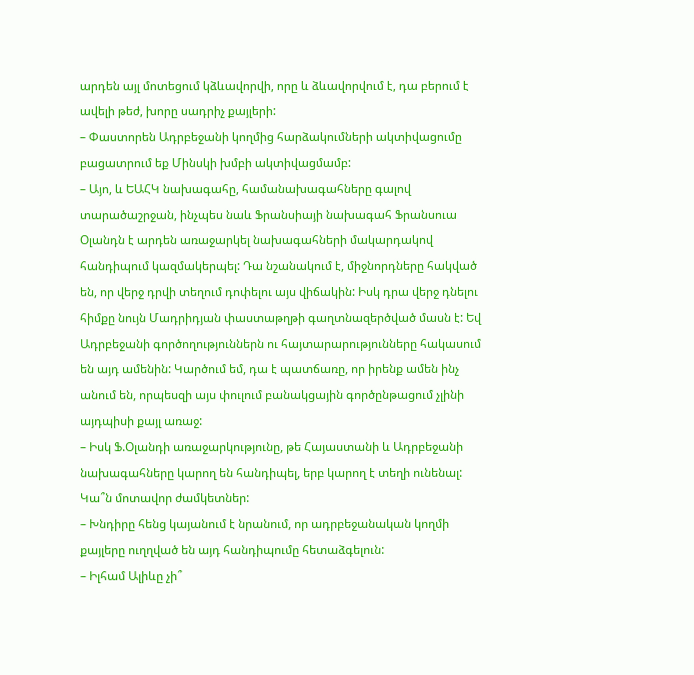արդեն այլ մոտեցում կձևավորվի, որը և ձևավորվում է, դա բերում է ավելի թեժ, խորը սադրիչ քայլերի:
– Փաստորեն Ադրբեջանի կողմից հարձակումների ակտիվացումը բացատրում եք Մինսկի խմբի ակտիվացմամբ:
– Այո, և ԵԱՀԿ նախագահը, համանախագահները գալով տարածաշրջան, ինչպես նաև Ֆրանսիայի նախագահ Ֆրանսուա Օլանդն է արդեն առաջարկել նախագահների մակարդակով հանդիպում կազմակերպել: Դա նշանակում է, միջնորդները հակված են, որ վերջ դրվի տեղում դոփելու այս վիճակին: Իսկ դրա վերջ դնելու հիմքը նույն Մադրիդյան փաստաթղթի գաղտնազերծված մասն է: Եվ Ադրբեջանի գործողություններն ու հայտարարությունները հակասում են այդ ամենին: Կարծում եմ, դա է պատճառը, որ իրենք ամեն ինչ անում են, որպեսզի այս փուլում բանակցային գործընթացում չլինի այդպիսի քայլ առաջ:
– Իսկ Ֆ.Օլանդի առաջարկությունը, թե Հայաստանի և Ադրբեջանի նախագահները կարող են հանդիպել, երբ կարող է տեղի ունենալ: Կա՞ն մոտավոր ժամկետներ:
– Խնդիրը հենց կայանում է նրանում, որ ադրբեջանական կողմի քայլերը ուղղված են այդ հանդիպումը հետաձգելուն:
– Իլհամ Ալիևը չի՞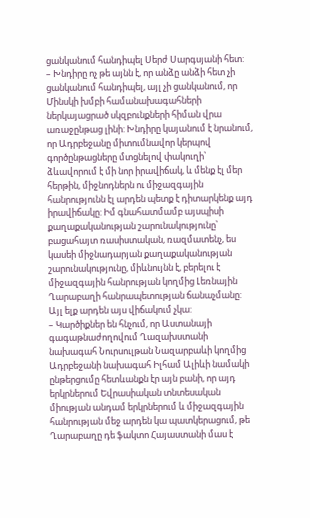ցանկանում հանդիպել Սերժ Սարգսյանի հետ:
– Խնդիրը ոչ թե այնն է, որ անձը անձի հետ չի ցանկանում հանդիպել, այլ չի ցանկանում, որ Մինսկի խմբի համանախագահների ներկայացրած սկզբունքների հիման վրա առաջընթաց լինի: Խնդիրը կայանում է նրանում, որ Ադրբեջանը միտումնավոր կերպով գործընթացները մտցնելով փակուղի՝ ձևավորում է մի նոր իրավիճակ, և մենք էլ մեր հերթին, միջնոդներն ու միջազգային հանրությունն էլ արդեն պետք է դիտարկենք այդ իրավիճակը: Իմ գնահատմամբ այսպիսի քաղաքականության շարունակությունը՝ բացահայտ ռասիստական, ռազմատենչ, ես կասեի միջնադարյան քաղաքականության շարունակությունը, միևնույնն է, բերելու է միջազգային հանրության կողմից Լեռնային Ղարաբաղի հանրապետության ճանաչմանը: Այլ ելք արդեն այս վիճակում չկա:
– Կարծիքներ են հնչում, որ Աստանայի գագաթնաժողովում Ղազախստանի նախագահ Նուրսուլթան Նազարբաևի կողմից Ադրբեջանի նախագահ Իլհամ Ալիևի նամակի ընթերցումը հետևանքն էր այն բանի, որ այդ երկրներում Եվրասիական տնտեսական միության անդամ երկրներում և միջազգային հանրության մեջ արդեն կա պատկերացում, թե Ղարաբաղը դե ֆակտո Հայաստանի մաս է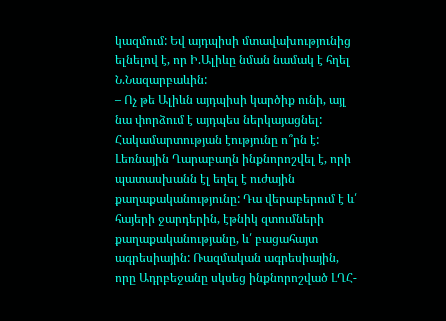կազմում: Եվ այդպիսի մտավախությունից ելնելով է, որ Ի.Ալիևը նման նամակ է հղել Ն.Նազարբաևին:
– Ոչ թե Ալիևն այդպիսի կարծիք ունի, այլ նա փորձում է այդպես ներկայացնել: Հակամարտության էությունը ո՞րն է: Լեռնային Ղարաբաղն ինքնորոշվել է, որի պատասխանն էլ եղել է ուժային քաղաքականությունը: Դա վերաբերում է և՛ հայերի ջարդերին, էթնիկ զտումների քաղաքականությանը, և՛ բացահայտ ագրեսիային: Ռազմական ագրեսիային, որը Ադրբեջանը սկսեց ինքնորոշված ԼՂՀ-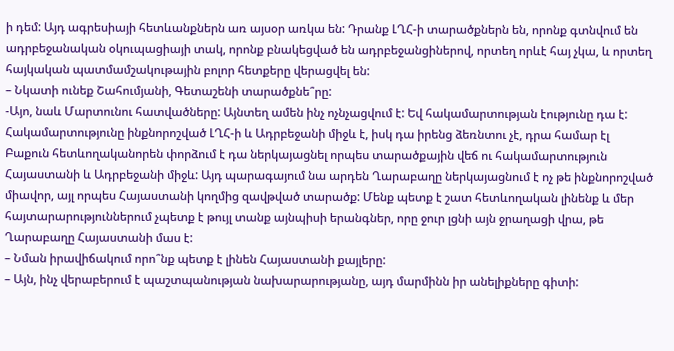ի դեմ: Այդ ագրեսիայի հետևանքներն առ այսօր առկա են: Դրանք ԼՂՀ-ի տարածքներն են, որոնք գտնվում են ադրբեջանական օկուպացիայի տակ, որոնք բնակեցված են ադրբեջանցիներով, որտեղ որևէ հայ չկա, և որտեղ հայկական պատմամշակութային բոլոր հետքերը վերացվել են:
– Նկատի ունեք Շահումյանի, Գետաշենի տարածքնե՞րը:
-Այո, նաև Մարտունու հատվածները: Այնտեղ ամեն ինչ ոչնչացվում է: Եվ հակամարտության էությունը դա է: Հակամարտությունը ինքնորոշված ԼՂՀ-ի և Ադրբեջանի միջև է, իսկ դա իրենց ձեռնտու չէ, դրա համար էլ Բաքուն հետևողականորեն փորձում է դա ներկայացնել որպես տարածքային վեճ ու հակամարտություն Հայաստանի և Ադրբեջանի միջև: Այդ պարագայում նա արդեն Ղարաբաղը ներկայացնում է ոչ թե ինքնորոշված միավոր, այլ որպես Հայաստանի կողմից զավթված տարածք: Մենք պետք է շատ հետևողական լինենք և մեր հայտարարություններում չպետք է թույլ տանք այնպիսի երանգներ, որը ջուր լցնի այն ջրաղացի վրա, թե Ղարաբաղը Հայաստանի մաս է:
– Նման իրավիճակում որո՞նք պետք է լինեն Հայաստանի քայլերը:
– Այն, ինչ վերաբերում է պաշտպանության նախարարությանը, այդ մարմինն իր անելիքները գիտի: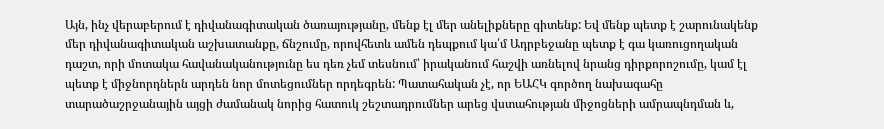Այն, ինչ վերաբերում է դիվանագիտական ծառայությանը, մենք էլ մեր անելիքները գիտենք: Եվ մենք պետք է շարունակենք մեր դիվանագիտական աշխատանքը, ճնշումը, որովհետև ամեն դեպքում կա՛մ Ադրբեջանը պետք է գա կառուցողական դաշտ, որի մոտակա հավանականությունը ես դեռ չեմ տեսնում՝ իրականում հաշվի առնելով նրանց դիրքորոշումը, կամ էլ պետք է միջնորդներն արդեն նոր մոտեցումներ որդեգրեն: Պատահական չէ, որ ԵԱՀԿ գործող նախագահը տարածաշրջանային այցի ժամանակ նորից հատուկ շեշտադրումներ արեց վստահության միջոցների ամրապնդման և,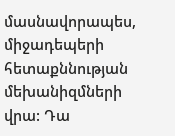մասնավորապես, միջադեպերի հետաքննության մեխանիզմների վրա: Դա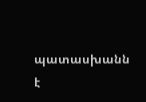պատասխանն է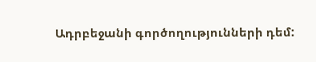Ադրբեջանի գործողությունների դեմ: